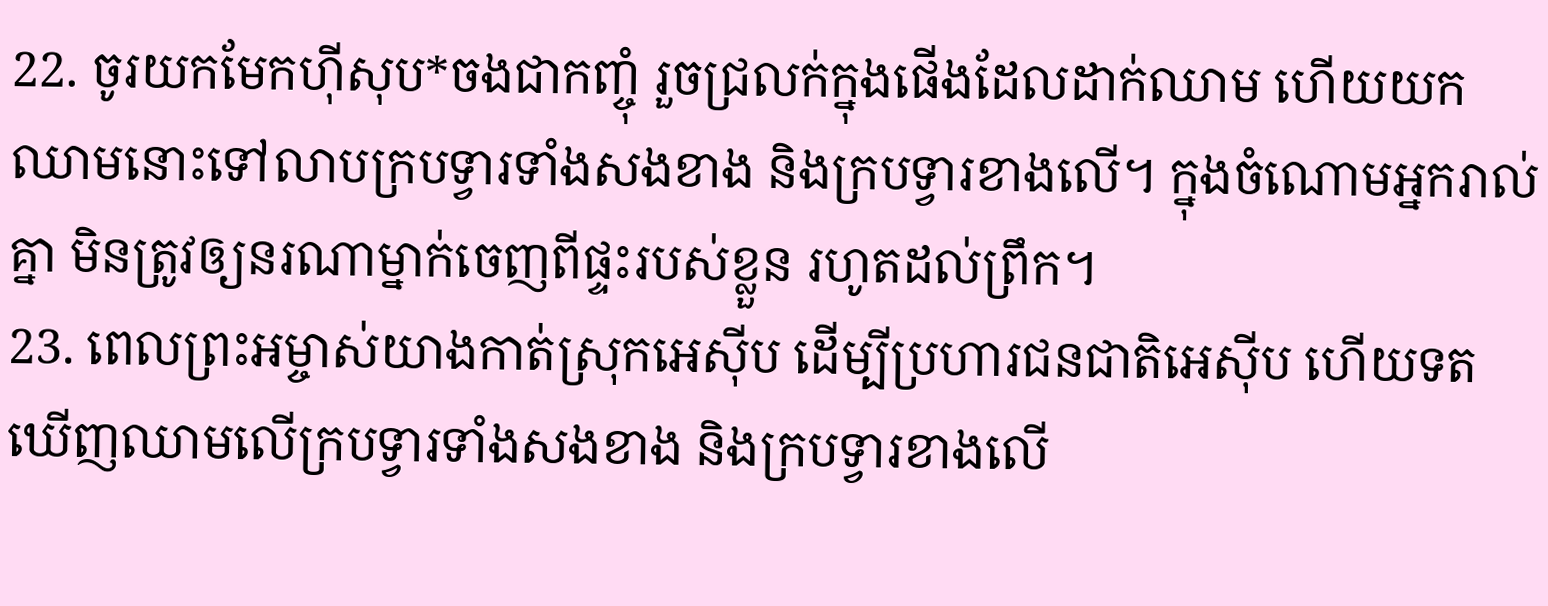22. ចូរយកមែកហ៊ីសុប*ចងជាកញ្ចុំ រួចជ្រលក់ក្នុងផើងដែលដាក់ឈាម ហើយយកឈាមនោះទៅលាបក្របទ្វារទាំងសងខាង និងក្របទ្វារខាងលើ។ ក្នុងចំណោមអ្នករាល់គ្នា មិនត្រូវឲ្យនរណាម្នាក់ចេញពីផ្ទះរបស់ខ្លួន រហូតដល់ព្រឹក។
23. ពេលព្រះអម្ចាស់យាងកាត់ស្រុកអេស៊ីប ដើម្បីប្រហារជនជាតិអេស៊ីប ហើយទតឃើញឈាមលើក្របទ្វារទាំងសងខាង និងក្របទ្វារខាងលើ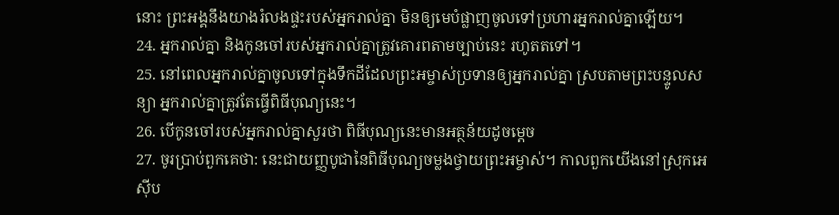នោះ ព្រះអង្គនឹងយាងរំលងផ្ទះរបស់អ្នករាល់គ្នា មិនឲ្យមេបំផ្លាញចូលទៅប្រហារអ្នករាល់គ្នាឡើយ។
24. អ្នករាល់គ្នា និងកូនចៅរបស់អ្នករាល់គ្នាត្រូវគោរពតាមច្បាប់នេះ រហូតតទៅ។
25. នៅពេលអ្នករាល់គ្នាចូលទៅក្នុងទឹកដីដែលព្រះអម្ចាស់ប្រទានឲ្យអ្នករាល់គ្នា ស្របតាមព្រះបន្ទូលសន្យា អ្នករាល់គ្នាត្រូវតែធ្វើពិធីបុណ្យនេះ។
26. បើកូនចៅរបស់អ្នករាល់គ្នាសួរថា ពិធីបុណ្យនេះមានអត្ថន័យដូចម្ដេច
27. ចូរប្រាប់ពួកគេថា: នេះជាយញ្ញបូជានៃពិធីបុណ្យចម្លងថ្វាយព្រះអម្ចាស់។ កាលពួកយើងនៅស្រុកអេស៊ីប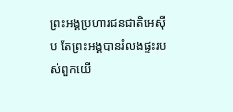ព្រះអង្គប្រហារជនជាតិអេស៊ីប តែព្រះអង្គបានរំលងផ្ទះរបស់ពួកយើ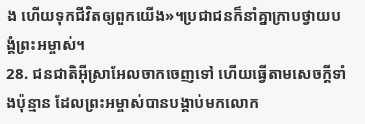ង ហើយទុកជីវិតឲ្យពួកយើង»។ប្រជាជនក៏នាំគ្នាក្រាបថ្វាយបង្គំព្រះអម្ចាស់។
28. ជនជាតិអ៊ីស្រាអែលចាកចេញទៅ ហើយធ្វើតាមសេចក្ដីទាំងប៉ុន្មាន ដែលព្រះអម្ចាស់បានបង្គាប់មកលោក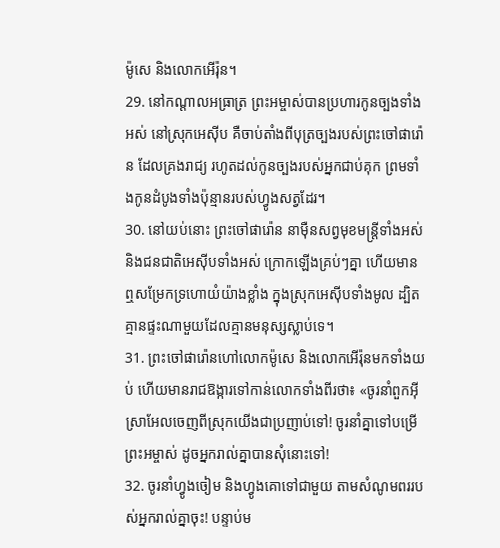ម៉ូសេ និងលោកអើរ៉ុន។
29. នៅកណ្ដាលអធ្រាត្រ ព្រះអម្ចាស់បានប្រហារកូនច្បងទាំងអស់ នៅស្រុកអេស៊ីប គឺចាប់តាំងពីបុត្រច្បងរបស់ព្រះចៅផារ៉ោន ដែលគ្រងរាជ្យ រហូតដល់កូនច្បងរបស់អ្នកជាប់គុក ព្រមទាំងកូនដំបូងទាំងប៉ុន្មានរបស់ហ្វូងសត្វដែរ។
30. នៅយប់នោះ ព្រះចៅផារ៉ោន នាម៉ឺនសព្វមុខមន្ត្រីទាំងអស់ និងជនជាតិអេស៊ីបទាំងអស់ ក្រោកឡើងគ្រប់ៗគ្នា ហើយមានឮសម្រែកទ្រហោយំយ៉ាងខ្លាំង ក្នុងស្រុកអេស៊ីបទាំងមូល ដ្បិតគ្មានផ្ទះណាមួយដែលគ្មានមនុស្សស្លាប់ទេ។
31. ព្រះចៅផារ៉ោនហៅលោកម៉ូសេ និងលោកអើរ៉ុនមកទាំងយប់ ហើយមានរាជឱង្ការទៅកាន់លោកទាំងពីរថា៖ «ចូរនាំពួកអ៊ីស្រាអែលចេញពីស្រុកយើងជាប្រញាប់ទៅ! ចូរនាំគ្នាទៅបម្រើព្រះអម្ចាស់ ដូចអ្នករាល់គ្នាបានសុំនោះទៅ!
32. ចូរនាំហ្វូងចៀម និងហ្វូងគោទៅជាមួយ តាមសំណូមពររបស់អ្នករាល់គ្នាចុះ! បន្ទាប់ម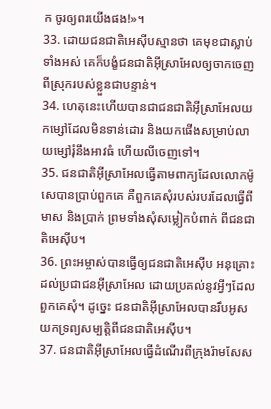ក ចូរឲ្យពរយើងផង!»។
33. ដោយជនជាតិអេស៊ីបស្មានថា គេមុខជាស្លាប់ទាំងអស់ គេក៏បង្ខំជនជាតិអ៊ីស្រាអែលឲ្យចាកចេញពីស្រុករបស់ខ្លួនជាបន្ទាន់។
34. ហេតុនេះហើយបានជាជនជាតិអ៊ីស្រាអែលយកម្សៅដែលមិនទាន់ដោរ និងយកផើងសម្រាប់លាយម្សៅរុំនឹងអាវធំ ហើយលីចេញទៅ។
35. ជនជាតិអ៊ីស្រាអែលធ្វើតាមពាក្យដែលលោកម៉ូសេបានប្រាប់ពួកគេ គឺពួកគេសុំរបស់របរដែលធ្វើពីមាស និងប្រាក់ ព្រមទាំងសុំសម្លៀកបំពាក់ ពីជនជាតិអេស៊ីប។
36. ព្រះអម្ចាស់បានធ្វើឲ្យជនជាតិអេស៊ីប អនុគ្រោះដល់ប្រជាជនអ៊ីស្រាអែល ដោយប្រគល់នូវអ្វីៗដែលពួកគេសុំ។ ដូច្នេះ ជនជាតិអ៊ីស្រាអែលបានរឹបអូសយកទ្រព្យសម្បត្តិពីជនជាតិអេស៊ីប។
37. ជនជាតិអ៊ីស្រាអែលធ្វើដំណើរពីក្រុងរ៉ាមសែស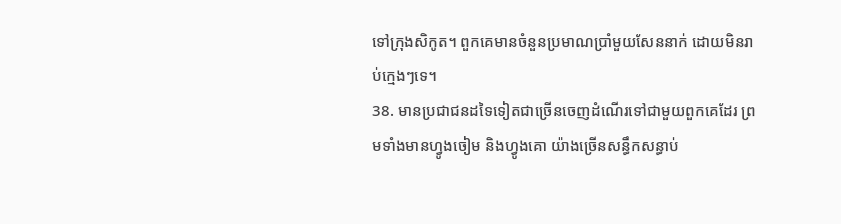ទៅក្រុងសិកូត។ ពួកគេមានចំនួនប្រមាណប្រាំមួយសែននាក់ ដោយមិនរាប់ក្មេងៗទេ។
38. មានប្រជាជនដទៃទៀតជាច្រើនចេញដំណើរទៅជាមួយពួកគេដែរ ព្រមទាំងមានហ្វូងចៀម និងហ្វូងគោ យ៉ាងច្រើនសន្ធឹកសន្ធាប់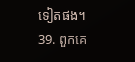ទៀតផង។
39. ពួកគេ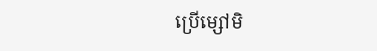ប្រើម្សៅមិ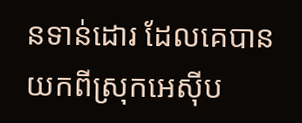នទាន់ដោរ ដែលគេបានយកពីស្រុកអេស៊ីប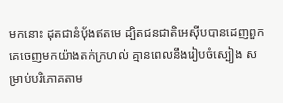មកនោះ ដុតជានំប៉័ងឥតមេ ដ្បិតជនជាតិអេស៊ីបបានដេញពួកគេចេញមកយ៉ាងតក់ក្រហល់ គ្មានពេលនឹងរៀបចំស្បៀង សម្រាប់បរិភោគតាម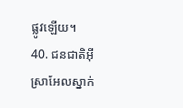ផ្លូវឡើយ។
40. ជនជាតិអ៊ីស្រាអែលស្នាក់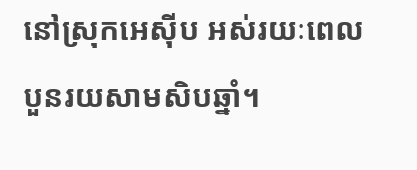នៅស្រុកអេស៊ីប អស់រយៈពេលបួនរយសាមសិបឆ្នាំ។